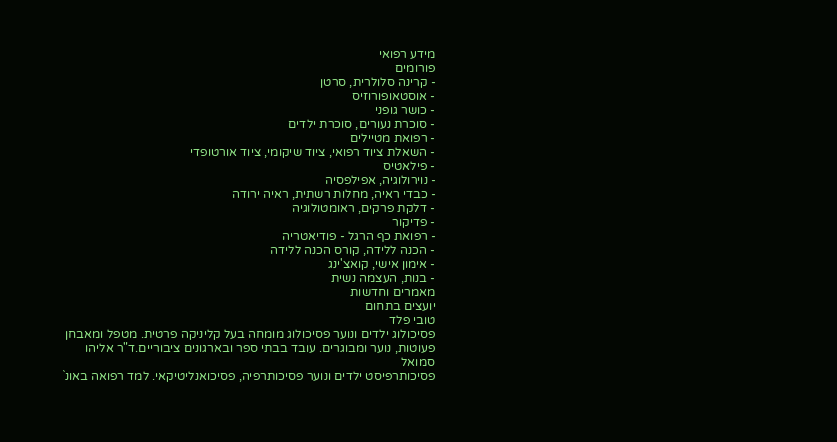מידע רפואי
פורומים
- קרינה סלולרית, סרטן
- אוסטאופורוזיס
- כושר גופני
- סוכרת נעורים, סוכרת ילדים
- רפואת מטיילים
- השאלת ציוד רפואי, ציוד שיקומי, ציוד אורטופדי
- פילאטיס
- נוירולוגיה, אפילפסיה
- כבדי ראיה, מחלות רשתית, ראיה ירודה
- דלקת פרקים, ראומטולוגיה
- פדיקור
- רפואת כף הרגל - פודיאטריה
- הכנה ללידה, קורס הכנה ללידה
- אימון אישי, קואצ'ינג
- בנות, העצמה נשית
מאמרים וחדשות
יועצים בתחום
טובי פלד
פסיכולוג ילדים ונוער פסיכולוג מומחה בעל קליניקה פרטית. מטפל ומאבחן פעוטות, נוער ומבוגרים. עובד בבתי ספר ובארגונים ציבוריים.ד"ר אליהו סמואל
פסיכותרפיסט ילדים ונוער פסיכותרפיה, פסיכואנליטיקאי. למד רפואה באונ`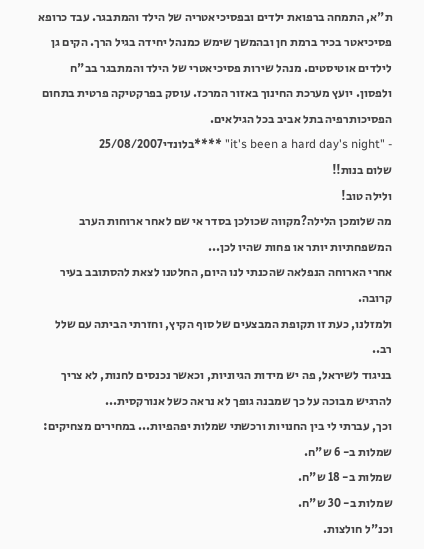ת"א, התמחה ברפואת ילדים ובפסיכיאטריה של הילד והמתבגר. עבד כרופא פסיכיאטר בכיר ברמת חן ובהמשך שימש כמנהל יחידה בגיל הרך. הקים גן לילדים אוטיסטים. מנהל שירות פסיכיאטרי של הילד והמתבגר בב"ח ולפסון. יועץ מערכת החינוך באזור המרכז. עוסק בפרקטיקה פרטית בתחום הפסיכותרפיה בתל אביב בכל הגילאים.
- "it's been a hard day's night" ****בלונדי25/08/2007
שלום בנות!!
ולילה טוב!
מה שלומכן הלילה?מקווה שכולכן בסדר אי שם לאחר ארוחות הערב המשפחתיות יותר או פחות שהיו לכן...
אחרי הארוחה הנפלאה שהכנתי לנו היום, החלטנו לצאת להסתובב בעיר קרובה.
ולמזלנו, כעת זו תקופת המבצעים של סוף הקיץ, וחזרתי הביתה עם שלל רב..
בניגוד לשיראל, פה יש מידות הגיוניות, וכאשר נכנסים לחנות, לא צריך להרגיש מבוכה על כך שמבנה גופך לא נראה כשל אנורקסית...
וכך, עברתי לי בין החנויות ורכשתי שמלות יפהפיות... במחירים מצחיקים:
שמלות ב- 6 ש"ח.
שמלות ב- 18 ש"ח.
שמלות ב- 30 ש"ח.
וכנ"ל חולצות.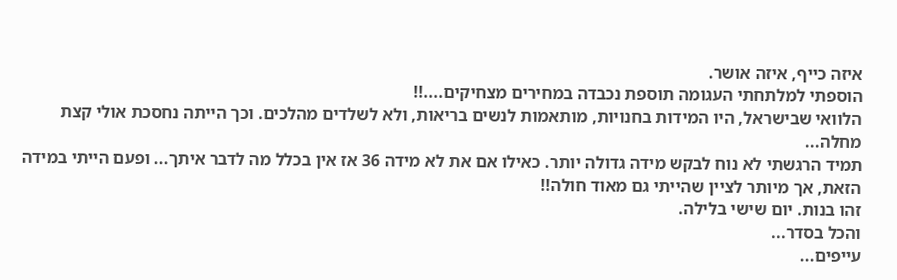איזה כייף, איזה אושר.
הוספתי למלתחתי העגומה תוספת נכבדה במחירים מצחיקים....!!
הלוואי שבישראל, היו המידות בחנויות, מותאמות לנשים בריאות, ולא לשלדים מהלכים. וכך הייתה נחסכת אולי קצת מחלה...
תמיד הרגשתי לא נוח לבקש מידה גדולה יותר. כאילו אם את לא מידה 36 אז אין בכלל מה לדבר איתך... ופעם הייתי במידה הזאת, אך מיותר לציין שהייתי גם מאוד חולה!!
זהו בנות. יום שישי בלילה.
והכל בסדר...
עייפים...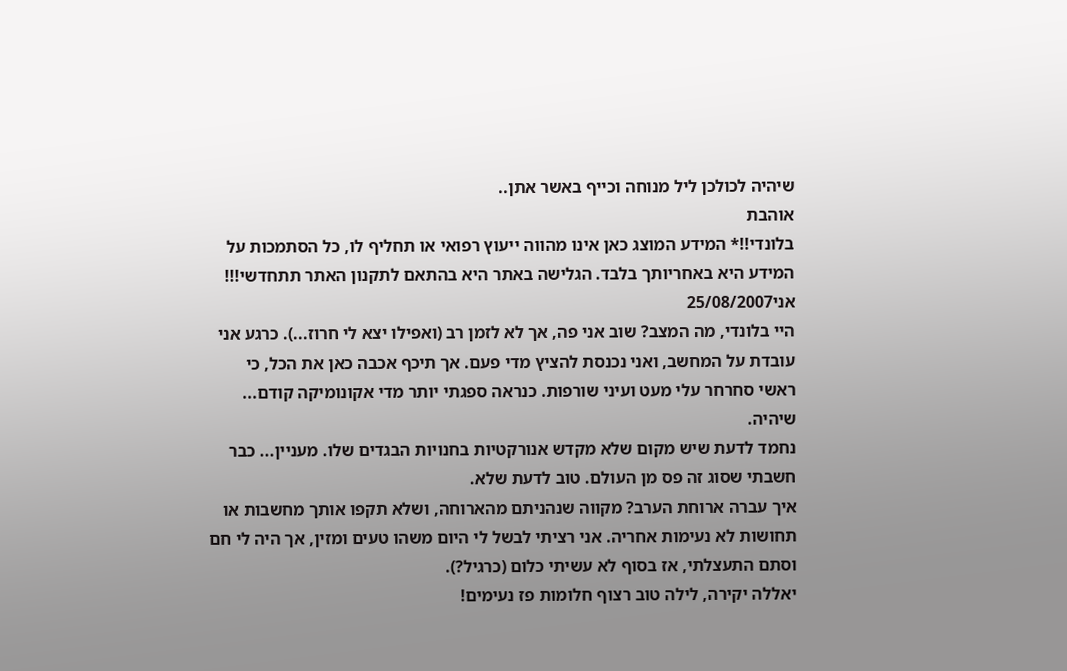שיהיה לכולכן ליל מנוחה וכייף באשר אתן..
אוהבת
בלונדי!!* המידע המוצג כאן אינו מהווה ייעוץ רפואי או תחליף לו, כל הסתמכות על המידע היא באחריותך בלבד. הגלישה באתר היא בהתאם לתקנון האתר תתחדשי!!!
אני25/08/2007
היי בלונדי, מה המצב? שוב אני פה, אך לא לזמן רב (ואפילו יצא לי חרוז...). כרגע אני עובדת על המחשב, ואני נכנסת להציץ מדי פעם. אך תיכף אכבה כאן את הכל, כי ראשי סחרחר עלי מעט ועיני שורפות. כנראה ספגתי יותר מדי אקונומיקה קודם... שיהיה.
נחמד לדעת שיש מקום שלא מקדש אנורקטיות בחנויות הבגדים שלו. מעניין... כבר חשבתי שסוג זה פס מן העולם. טוב לדעת שלא.
איך עברה ארוחת הערב? מקווה שנהניתם מהארוחה, ושלא תקפו אותך מחשבות או תחושות לא נעימות אחריה. אני רציתי לבשל לי היום משהו טעים ומזין, אך היה לי חם וסתם התעצלתי, אז בסוף לא עשיתי כלום (כרגיל?).
יאללה יקירה, לילה טוב רצוף חלומות פז נעימים!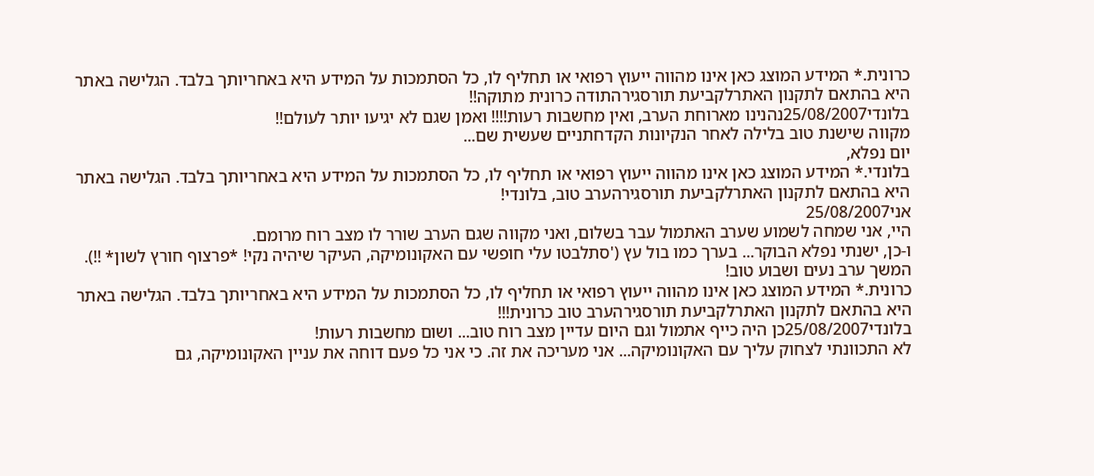כרונית.* המידע המוצג כאן אינו מהווה ייעוץ רפואי או תחליף לו, כל הסתמכות על המידע היא באחריותך בלבד. הגלישה באתר היא בהתאם לתקנון האתרלקביעת תורסגירהתודה כרונית מתוקה!!
בלונדי25/08/2007נהנינו מארוחת הערב, ואין מחשבות רעות!!!! ואמן שגם לא יגיעו יותר לעולם!!
מקווה שישנת טוב בלילה לאחר הנקיונות הקדחתניים שעשית שם...
יום נפלא,
בלונדי.* המידע המוצג כאן אינו מהווה ייעוץ רפואי או תחליף לו, כל הסתמכות על המידע היא באחריותך בלבד. הגלישה באתר היא בהתאם לתקנון האתרלקביעת תורסגירהערב טוב, בלונדי!
אני25/08/2007
היי, אני שמחה לשמוע שערב האתמול עבר בשלום, ואני מקווה שגם הערב שורר לו מצב רוח מרומם.
ו-כן, ישנתי נפלא הבוקר... בערך כמו בול עץ ('סתלבטו עלי חופשי עם האקונומיקה, העיקר שיהיה נקי! *פרצוף חורץ לשון* !!).
המשך ערב נעים ושבוע טוב!
כרונית.* המידע המוצג כאן אינו מהווה ייעוץ רפואי או תחליף לו, כל הסתמכות על המידע היא באחריותך בלבד. הגלישה באתר היא בהתאם לתקנון האתרלקביעת תורסגירהערב טוב כרונית!!!
בלונדי25/08/2007כן היה כייף אתמול וגם היום עדיין מצב רוח טוב... ושום מחשבות רעות!
לא התכוונתי לצחוק עליך עם האקונומיקה... אני מעריכה את זה. כי אני כל פעם דוחה את עניין האקונומיקה, גם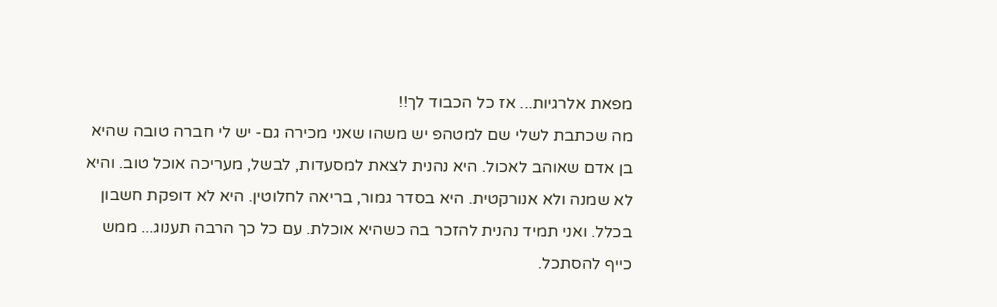מפאת אלרגיות... אז כל הכבוד לך!!
מה שכתבת לשלי שם למטהפ יש משהו שאני מכירה גם- יש לי חברה טובה שהיא בן אדם שאוהב לאכול. היא נהנית לצאת למסעדות, לבשל, מעריכה אוכל טוב. והיא לא שמנה ולא אנורקטית. היא בסדר גמור, בריאה לחלוטין. היא לא דופקת חשבון בכלל. ואני תמיד נהנית להזכר בה כשהיא אוכלת. עם כל כך הרבה תענוג... ממש כייף להסתכל.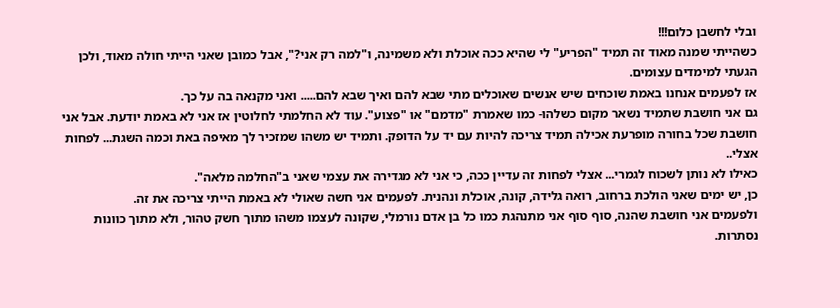ובלי לחשבן כלום!!!
כשהייתי שמנה מאוד זה תמיד "הפריע" לי שהיא ככה אוכלת ולא משמינה, ו"למה רק אני?", אבל כמובן שאני הייתי חולה מאוד, ולכן הגעתי למימדים עצומים.
אז לפעמים אנחנו באמת שוכחים שיש אנשים שאוכלים מתי שבא להם ואיך שבא להם..... ואני מקנאה בה על כך.
גם אני חושבת שתמיד נשאר מקום כשלהו- כמו שאמרת "מדמם" או "פצוע". עוד לא החלמתי לחלוטין אז אני לא באמת יודעת. אבל אני חושבת שכל בחורה מופרעת אכילה תמיד צריכה להיות עם יד על הדופק. ותמיד יש משהו שמזכיר לך מאיפה באת וכמה השגת... לפחות אצלי..
כאילו לא נותן לשכוח לגמרי... אצלי לפחות זה עדיין ככה, כי אני לא מגדירה את עצמי שאני ב"החלמה מלאה".
כן, יש ימים שאני הולכת ברחוב, רואה גלידה, קונה, אוכלת ונהנית. לפעמים אני חשה שאולי לא באמת הייתי צריכה את זה.
ולפעמים אני חושבת שהנה, סוף סוף אני מתנהגת כמו כל בן אדם נורמלי, שקונה לעצמו משהו מתוך חשק טהור, ולא מתוך כוונות נסתרות.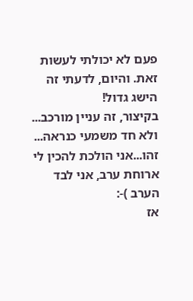פעם לא יכולתי לעשות זאת. והיום, לדעתי זה הישג גדול!
בקיצור, זה עניין מורכב... ולא חד משמעי כנראה...
זהו...אני הולכת להכין לי ארוחת ערב, אני לבד הערב )-:
אז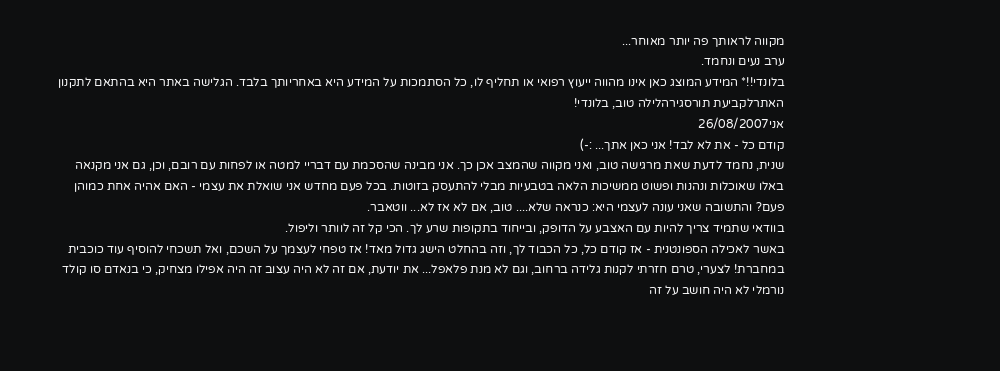מקווה לראותך פה יותר מאוחר...
ערב נעים ונחמד.
בלונדי!!* המידע המוצג כאן אינו מהווה ייעוץ רפואי או תחליף לו, כל הסתמכות על המידע היא באחריותך בלבד. הגלישה באתר היא בהתאם לתקנון האתרלקביעת תורסגירהלילה טוב, בלונדי!
אני26/08/2007
קודם כל - את לא לבד! אני כאן אתך... :-)
שנית, נחמד לדעת שאת מרגישה טוב, ואני מקווה שהמצב אכן כך. אני מבינה שהסכמת עם דבריי למטה או לפחות עם רובם, וכן, גם אני מקנאה באלו שאוכלות ונהנות ופשוט ממשיכות הלאה בטבעיות מבלי להתעסק בזוטות. בכל פעם מחדש אני שואלת את עצמי - האם אהיה אחת כמוהן פעם? והתשובה שאני עונה לעצמי היא: כנראה שלא.... טוב, אם לא אז לא... ווטאבר.
בוודאי שתמיד צריך להיות עם האצבע על הדופק, ובייחוד בתקופות שרע לך. הכי קל זה לוותר וליפול.
באשר לאכילה הספונטנית - אז קודם כל, כל הכבוד לך, וזה בהחלט הישג גדול מאד! אז טפחי לעצמך על השכם, ואל תשכחי להוסיף עוד כוכבית במחברת! לצערי, טרם חזרתי לקנות גלידה ברחוב, וגם לא מנת פלאפל... את יודעת, אם זה לא היה עצוב זה היה אפילו מצחיק, כי בנאדם סו קולד נורמלי לא היה חושב על זה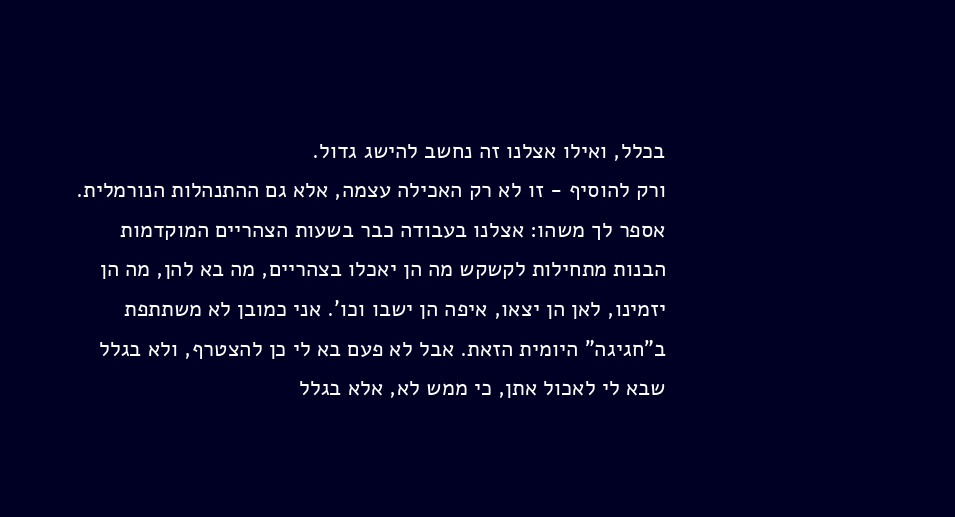בכלל, ואילו אצלנו זה נחשב להישג גדול.
ורק להוסיף - זו לא רק האכילה עצמה, אלא גם ההתנהלות הנורמלית. אספר לך משהו: אצלנו בעבודה כבר בשעות הצהריים המוקדמות הבנות מתחילות לקשקש מה הן יאכלו בצהריים, מה בא להן, מה הן יזמינו, לאן הן יצאו, איפה הן ישבו וכו'. אני כמובן לא משתתפת ב"חגיגה" היומית הזאת. אבל לא פעם בא לי כן להצטרף, ולא בגלל שבא לי לאכול אתן, כי ממש לא, אלא בגלל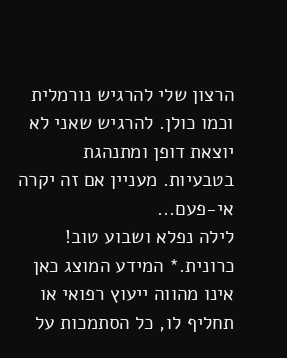הרצון שלי להרגיש נורמלית וכמו כולן. להרגיש שאני לא יוצאת דופן ומתנהגת בטבעיות. מעניין אם זה יקרה אי-פעם...
לילה נפלא ושבוע טוב!
כרונית.* המידע המוצג כאן אינו מהווה ייעוץ רפואי או תחליף לו, כל הסתמכות על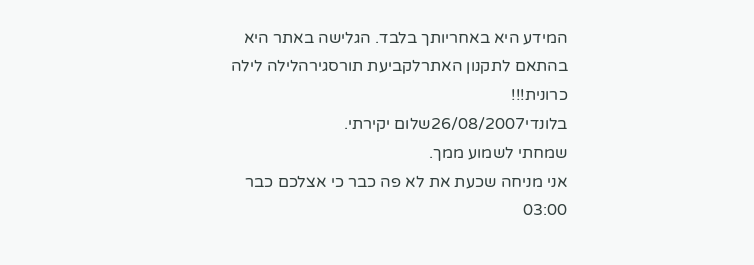המידע היא באחריותך בלבד. הגלישה באתר היא בהתאם לתקנון האתרלקביעת תורסגירהלילה לילה כרונית!!!
בלונדי26/08/2007שלום יקירתי.
שמחתי לשמוע ממך.
אני מניחה שכעת את לא פה כבר כי אצלכם כבר 03:00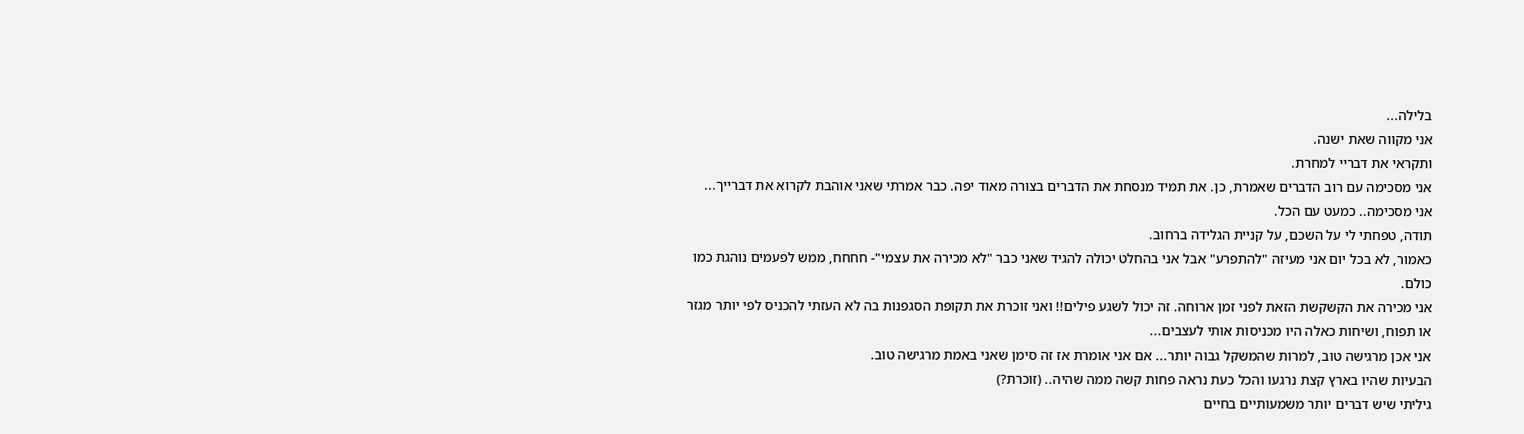בלילה...
אני מקווה שאת ישנה.
ותקראי את דבריי למחרת.
אני מסכימה עם רוב הדברים שאמרת, כן. את תמיד מנסחת את הדברים בצורה מאוד יפה. כבר אמרתי שאני אוהבת לקרוא את דברייך...
אני מסכימה.. כמעט עם הכל.
תודה, טפחתי לי על השכם, על קניית הגלידה ברחוב.
כאמור, לא בכל יום אני מעיזה "להתפרע" אבל אני בהחלט יכולה להגיד שאני כבר "לא מכירה את עצמי"- חחחח, ממש לפעמים נוהגת כמו כולם.
אני מכירה את הקשקשת הזאת לפני זמן ארוחה. זה יכול לשגע פילים!! ואני זוכרת את תקופת הסגפנות בה לא העזתי להכניס לפי יותר מגזר או תפוח, ושיחות כאלה היו מכניסות אותי לעצבים...
אני אכן מרגישה טוב, למרות שהמשקל גבוה יותר... אם אני אומרת אז זה סימן שאני באמת מרגישה טוב.
הבעיות שהיו בארץ קצת נרגעו והכל כעת נראה פחות קשה ממה שהיה.. (זוכרת?)
גיליתי שיש דברים יותר משמעותיים בחיים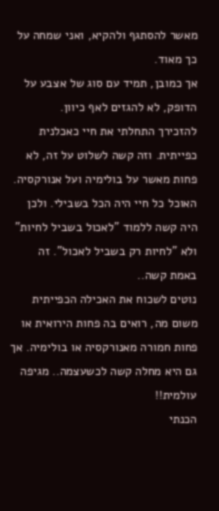מאשר להסתגף ולהקיא, ואני שמחה על כך מאוד.
אך כמובן, תמיד עם סוג של אצבע על הדופק, לא להגזים לאף כיוון.
להזכירך התחלתי את חיי כאכלנית כפייתית. וזה קשה לשלוט על זה, לא פחות מאשר על בולימיה ועל אנורקסיה.
האוכל כל חיי היה הכל בשבילי. ולכן היה קשה ללמוד "לאכול בשביל לחיות" ולא "לחיות רק בשביל לאכול". זה באמת קשה..
נוטים לשכוח את האכילה הכפייתית משום מה, רואים בה פחות הירואית או פחות חמורה מאנורקסיה או בולימיה. אך גם היא מחלה קשה לכשעצמה.. מגיפה עולמית!!
הכנתי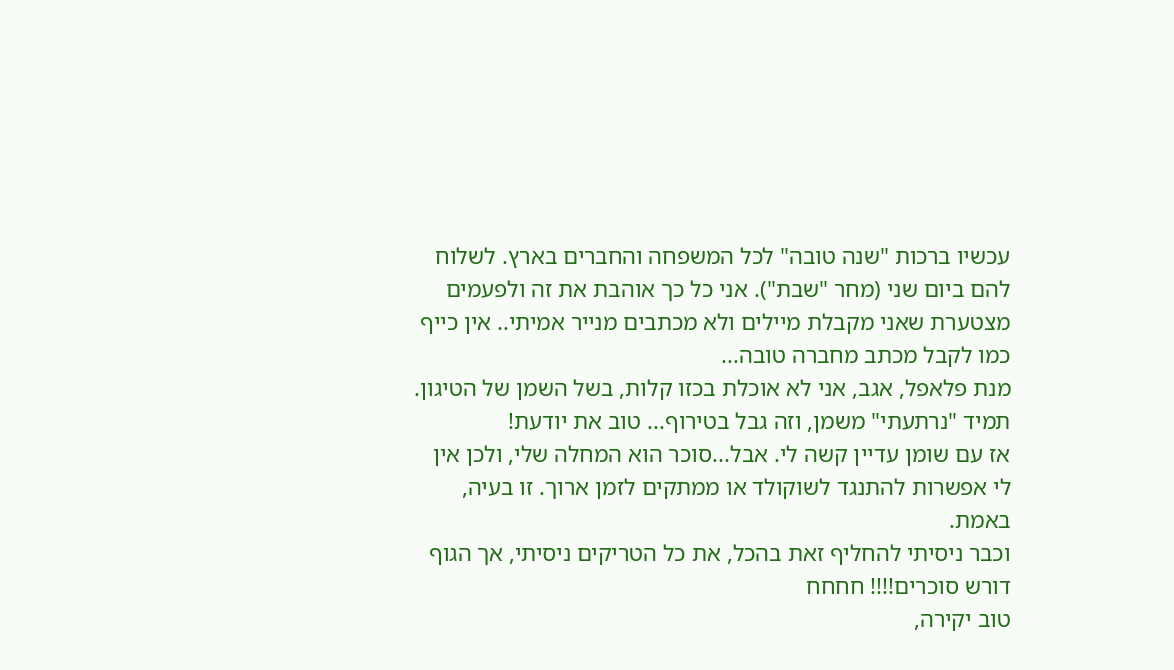עכשיו ברכות "שנה טובה" לכל המשפחה והחברים בארץ. לשלוח להם ביום שני (מחר "שבת"). אני כל כך אוהבת את זה ולפעמים מצטערת שאני מקבלת מיילים ולא מכתבים מנייר אמיתי.. אין כייף כמו לקבל מכתב מחברה טובה...
מנת פלאפל, אגב, אני לא אוכלת בכזו קלות, בשל השמן של הטיגון.
תמיד "נרתעתי" משמן, וזה גבל בטירוף... טוב את יודעת!
אז עם שומן עדיין קשה לי. אבל...סוכר הוא המחלה שלי, ולכן אין לי אפשרות להתנגד לשוקולד או ממתקים לזמן ארוך. זו בעיה, באמת.
וכבר ניסיתי להחליף זאת בהכל, את כל הטריקים ניסיתי, אך הגוף דורש סוכרים!!!! חחחח
טוב יקירה,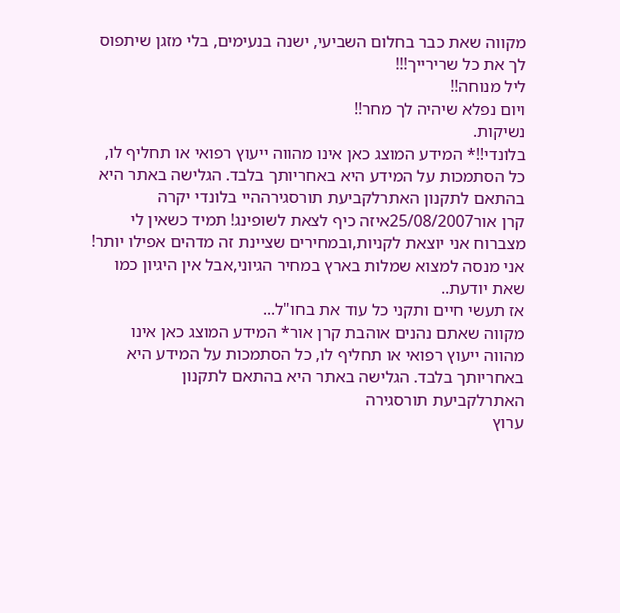מקווה שאת כבר בחלום השביעי, ישנה בנעימים, בלי מזגן שיתפוס לך את כל שרירייך!!!
ליל מנוחה!!
ויום נפלא שיהיה לך מחר!!
נשיקות.
בלונדי!!* המידע המוצג כאן אינו מהווה ייעוץ רפואי או תחליף לו, כל הסתמכות על המידע היא באחריותך בלבד. הגלישה באתר היא בהתאם לתקנון האתרלקביעת תורסגירההיי בלונדי יקרה
קרן אור25/08/2007איזה כיף לצאת לשופינג! תמיד כשאין לי מצברוח אני יוצאת לקניות,ובמחירים שציינת זה מדהים אפילו יותר! אני מנסה למצוא שמלות בארץ במחיר הגיוני,אבל אין היגיון כמו שאת יודעת..
אז תעשי חיים ותקני כל עוד את בחו"ל...
מקווה שאתם נהנים אוהבת קרן אור* המידע המוצג כאן אינו מהווה ייעוץ רפואי או תחליף לו, כל הסתמכות על המידע היא באחריותך בלבד. הגלישה באתר היא בהתאם לתקנון האתרלקביעת תורסגירה
ערוץ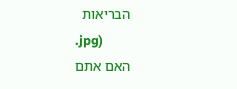הבריאות
.jpg)
האם אתם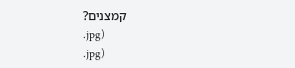קמצנים?
.jpg)
.jpg)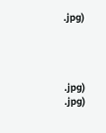.jpg)




.jpg)
.jpg)